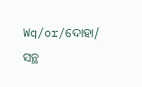Wq/or/ଦୋହା/ ସନ୍ଥ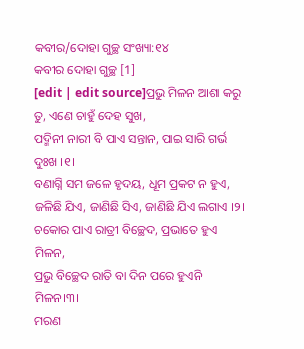କବୀର/ଦୋହା ଗୁଚ୍ଛ ସଂଖ୍ୟା:୧୪
କବୀର ଦୋହା ଗୁଚ୍ଛ [1]
[edit | edit source]ପ୍ରଭୁ ମିଳନ ଆଶା କରୁ ତୁ, ଏଣେ ଚାହୁଁ ଦେହ ସୁଖ,
ପଦ୍ମିନୀ ନାରୀ ବି ପାଏ ସନ୍ତାନ, ପାଇ ସାରି ଗର୍ଭ ଦୁଃଖ ।୧।
ବଣାଗ୍ନି ସମ ଜଳେ ହୃଦୟ, ଧୂମ ପ୍ରକଟ ନ ହୁଏ,
ଜଳିଛି ଯିଏ, ଜାଣିଛି ସିଏ, ଜାଣିଛି ଯିଏ ଲଗାଏ ।୨।
ଚକୋର ପାଏ ରାତ୍ରୀ ବିଚ୍ଛେଦ, ପ୍ରଭାତେ ହୁଏ ମିଳନ,
ପ୍ରଭୁ ବିଚ୍ଛେଦ ରାତି ବା ଦିନ ପରେ ହୁଏନି ମିଳନ।୩।
ମରଣ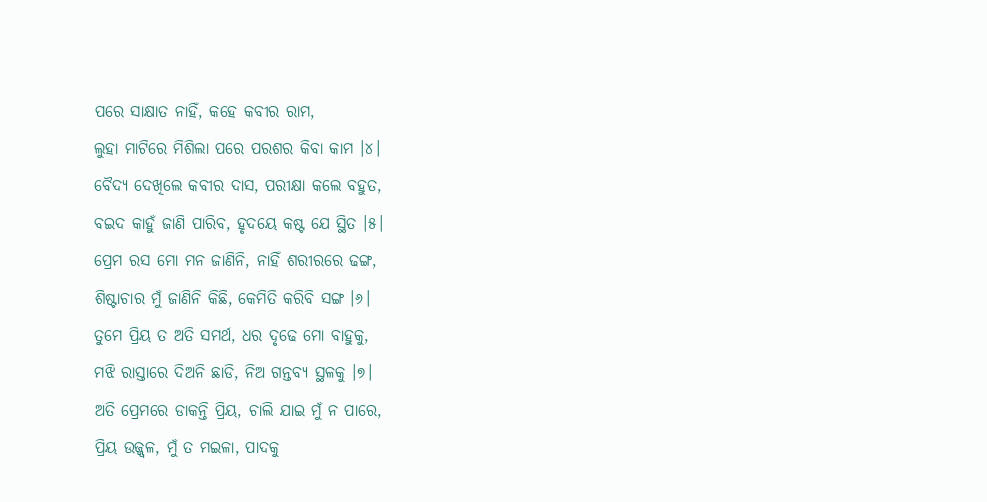ପରେ ସାକ୍ଷାତ ନାହିଁ, କହେ କବୀର ରାମ,
ଲୁହା ମାଟିରେ ମିଶିଲା ପରେ ପରଶର କିବା କାମ ।୪।
ବୈଦ୍ୟ ଦେଖିଲେ କବୀର ଦାସ, ପରୀକ୍ଷା କଲେ ବହୁତ,
ବଇଦ କାହୁଁ ଜାଣି ପାରିବ, ହୃଦୟେ କଷ୍ଟ ଯେ ସ୍ଥିତ ।୫।
ପ୍ରେମ ରସ ମୋ ମନ ଜାଣିନି, ନାହିଁ ଶରୀରରେ ଢଙ୍ଗ,
ଶିଷ୍ଟାଚାର ମୁଁ ଜାଣିନି କିଛି, କେମିତି କରିବି ସଙ୍ଗ ।୬।
ତୁମେ ପ୍ରିୟ ତ ଅତି ସମର୍ଥ, ଧର ଦୃଢେ ମୋ ବାହୁକୁ,
ମଝି ରାସ୍ତାରେ ଦିଅନି ଛାଡି, ନିଅ ଗନ୍ତବ୍ୟ ସ୍ଥଳକୁ ।୭।
ଅତି ପ୍ରେମରେ ଡାକନ୍ତି ପ୍ରିୟ, ଚାଲି ଯାଇ ମୁଁ ନ ପାରେ,
ପ୍ରିୟ ଉଜ୍ଜ୍ଵଳ, ମୁଁ ତ ମଇଳା, ପାଦକୁ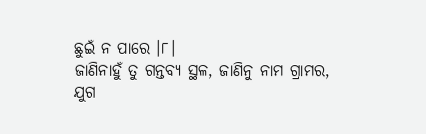ଛୁଇଁ ନ ପାରେ ।୮।
ଜାଣିନାହୁଁ ତୁ ଗନ୍ତବ୍ୟ ସ୍ଥଳ, ଜାଣିନୁ ନାମ ଗ୍ରାମର,
ଯୁଗ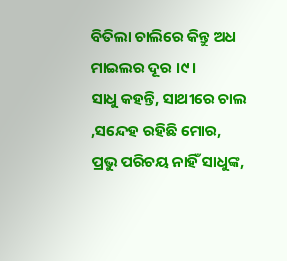ବିତିଲା ଚାଲିରେ କିନ୍ତୁ ଅଧ ମାଇଲର ଦୂର ।୯।
ସାଧୁ କହନ୍ତି, ସାଥୀରେ ଚାଲ ,ସନ୍ଦେହ ରହିଛି ମୋର,
ପ୍ରଭୁ ପରିଚୟ ନାହିଁ ସାଧୁଙ୍କ,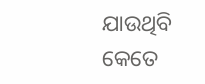ଯାଉଥିବି କେତେ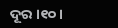ଦୂର ।୧୦।